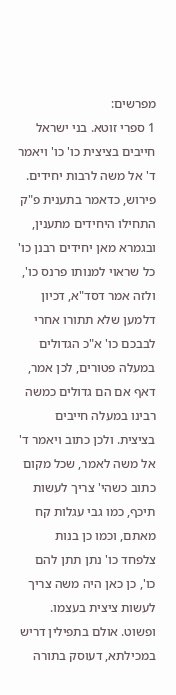מפרשים:
1 ספרי זוטא. בני ישראל חייבים בציצית כו' כו' ויאמר ד' אל משה לרבות יחידים. פירוש, כדאמר בתענית פ"ק התחילו היחידים מתענין, ובגמרא מאן יחידים רבנן כו' כל שראוי למנותו פרנס כו', ולזה אמר דסד"א, דכיון דלמען שלא תתורו אחרי לבבכם כו' א"כ הגדולים במעלה פטורים, לכן אמר, דאף אם הם גדולים כמשה רבינו במעלה חייבים בציצית. ולכן כתוב ויאמר ד' אל משה לאמר, שכל מקום כתוב כשהי' צריך לעשות תיכף, כמו גבי עגלות קח מאתם, וכמו כן בנות צלפחד כו' נתן תתן להם כו', כן כאן היה משה צריך לעשות ציצית בעצמו. ופשוט. אולם בתפילין דריש במכילתא, דעוסק בתורה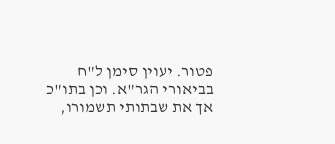פטור. יעוין סימן ל"ח בביאורי הגר"א. וכן בתו"כ אך את שבתותי תשמורו,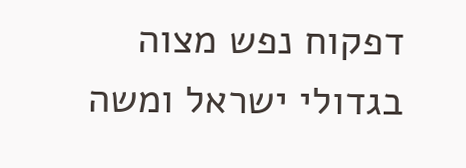דפקוח נפש מצוה בגדולי ישראל ומשה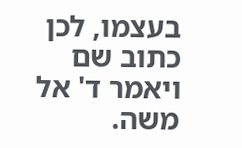בעצמו, לכן כתוב שם ויאמר ד' אל משה.